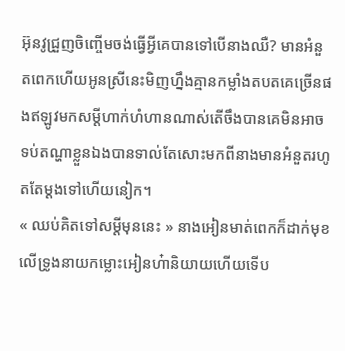អ៊ុនវូជ្រួញចិញ្ចើមចង់ធ្វើអ្វីគេបានទៅបើនាងឈឺ? មានអំនួតពេកហើយអូនស្រីនេះមិញហ្នឹងគ្មានកម្លាំងតបតគេច្រើនផងឥឡូវមកសម្ដីហាក់ហំហានណាស់តើចឹងបានគេមិនអាចទប់តណ្ហាខ្លួនឯងបានទាល់តែសោះមកពីនាងមានអំនួតរហូតតែម្ដងទៅហើយនៀក។
« ឈប់គិតទៅសម្ដីមុននេះ » នាងអៀនមាត់ពេកក៏ដាក់មុខលើទ្រូងនាយកម្លោះអៀនហ៎ានិយាយហើយទើប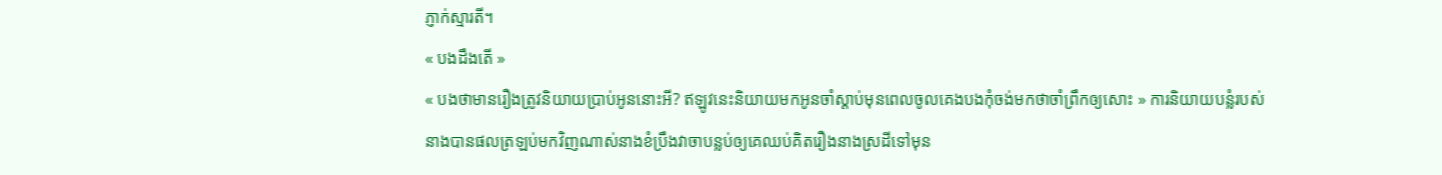ភ្ញាក់ស្មារតី។
« បងដឹងតើ »
« បងថាមានរឿងត្រូវនិយាយប្រាប់អូននោះអី? ឥឡូវនេះនិយាយមកអូនចាំស្ដាប់មុនពេលចូលគេងបងកុំចង់មកថាចាំព្រឹកឲ្យសោះ » ការនិយាយបន្លំរបស់នាងបានផលត្រឡប់មកវិញណាស់នាងខំប្រឹងវាចាបន្លប់ឲ្យគេឈប់គិតរឿងនាងស្រដីទៅមុន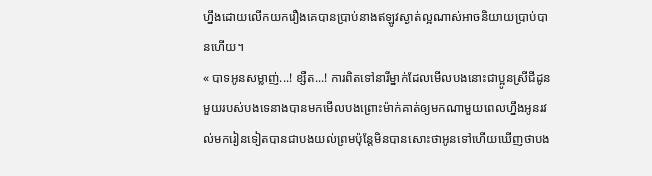ហ្នឹងដោយលើកយករឿងគេបានប្រាប់នាងឥឡូវស្ងាត់ល្អណាស់អាចនិយាយប្រាប់បានហើយ។
« បាទអូនសម្លាញ់...! ខ្សឺត...! ការពិតទៅនារីម្នាក់ដែលមើលបងនោះជាប្អូនស្រីជីដូនមួយរបស់បងទេនាងបានមកមើលបងព្រោះម៉ាក់គាត់ឲ្យមកណាមួយពេលហ្នឹងអូនរវល់មករៀនទៀតបានជាបងយល់ព្រមប៉ុន្តែមិនបានសោះថាអូនទៅហើយឃើញថាបង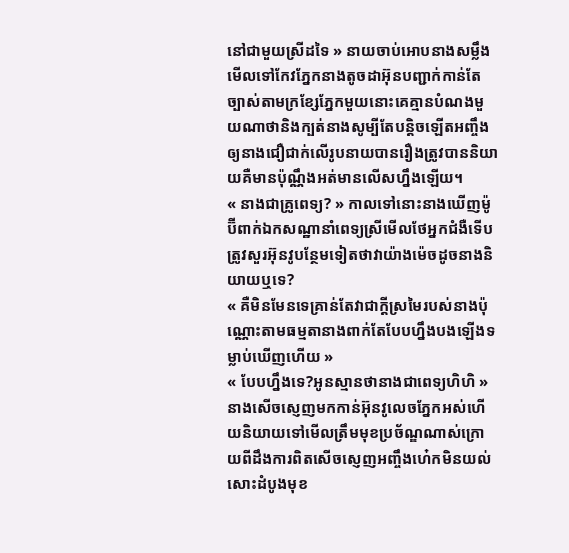នៅជាមួយស្រីដទៃ » នាយចាប់អោបនាងសម្លឹងមើលទៅកែវភ្នែកនាងតូចដាអ៊ុនបញ្ជាក់កាន់តែច្បាស់តាមក្រខ្សែភ្នែកមួយនោះគេគ្មានបំណងមួយណាថានិងក្បត់នាងសូម្បីតែបន្តិចឡើតអញ្ចឹងឲ្យនាងជឿជាក់លើរូបនាយបានរឿងត្រូវបាននិយាយគឺមានប៉ុណ្ណឹងអត់មានលើសហ្នឹងឡើយ។
« នាងជាគ្រូពេទ្យ? » កាលទៅនោះនាងឃើញម៉ូប៊ីពាក់ឯកសណ្ឋានាំពេទ្យស្រីមើលថែអ្នកជំងឺទើបត្រូវសួរអ៊ុនវូបន្ថែមទៀតថាវាយ៉ាងម៉េចដូចនាងនិយាយឬទេ?
« គឺមិនមែនទេគ្រាន់តែវាជាក្ដីស្រមៃរបស់នាងប៉ុណ្ណោះតាមធម្មតានាងពាក់តែបែបហ្នឹងបងឡើងទម្លាប់ឃើញហើយ »
« បែបហ្នឹងទេ?អូនស្មានថានាងជាពេទ្យហិហិ » នាងសើចស្ញេញមកកាន់អ៊ុនវូលេចភ្នែកអស់ហើយនិយាយទៅមើលត្រឹមមុខប្រច័ណ្ឌណាស់ក្រោយពីដឹងការពិតសើចស្ញេញអញ្ចឹងហ៎េកមិនយល់សោះដំបូងមុខ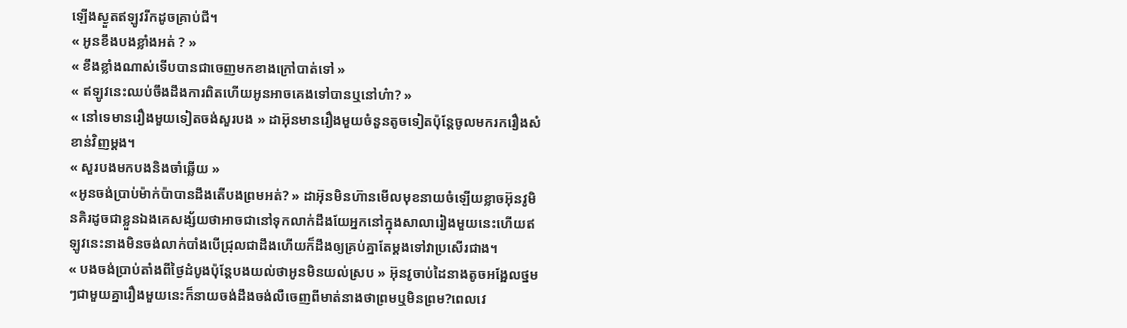ឡើងស្ងួតឥឡូវរីកដូចគ្រាប់ជី។
« អូនខឹងបងខ្លាំងអត់ ? »
« ខឹងខ្លាំងណាស់ទើបបានជាចេញមកខាងក្រៅបាត់ទៅ »
« ឥឡូវនេះឈប់ចឹងដឹងការពិតហើយអូនអាចគេងទៅបានឬនៅហ៎ា? »
« នៅទេមានរឿងមួយទៀតចង់សួរបង » ដាអ៊ុនមានរឿងមួយចំនួនតូចទៀតប៉ុន្តែចូលមករករឿងសំខាន់វិញម្ដង។
« សួរបងមកបងនិងចាំឆ្លើយ »
«អូនចង់ប្រាប់ម៉ាក់ប៉ាបានដឹងតើបងព្រមអត់? » ដាអ៊ុនមិនហ៊ានមើលមុខនាយចំឡើយខ្លាចអ៊ុនវូមិនគិរដូចជាខ្លួនឯងគេសង្ស័យថាអាចជានៅទុកលាក់ដឹងយែអ្នកនៅក្នុងសាលារៀងមួយនេះហើយឥឡូវនេះនាងមិនចង់លាក់បាំងបើជ្រុលជាដឹងហើយក៏ដឹងឲ្យគ្រប់គ្នាតែម្ដងទៅវាប្រសើរជាង។
« បងចង់ប្រាប់តាំងពីថ្ងៃដំបូងប៉ុន្ដែបងយល់ថាអូនមិនយល់ស្រប » អ៊ុនវូចាប់ដៃនាងតូចអង្អែលថ្នមៗជាមួយគ្នារឿងមួយនេះក៏នាយចង់ដឹងចង់លឺចេញពីមាត់នាងថាព្រមឬមិនព្រម?ពេលវេ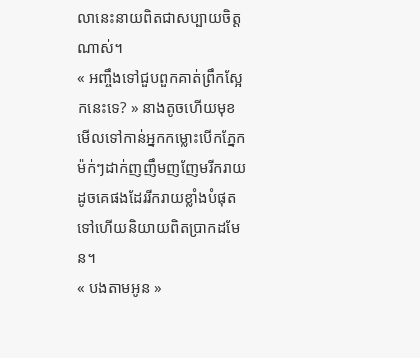លានេះនាយពិតជាសប្បាយចិត្តណាស់។
« អញ្ចឹងទៅជួបពួកគាត់ព្រឹកស្អែកនេះទេ? » នាងតូចហើយមុខមើលទៅកាន់អ្នកកម្លោះបើកភ្នែកម៉ក់ៗដាក់ញញឹមញញែមរីករាយដូចគេផងដែររីករាយខ្លាំងបំផុតទៅហើយនិយាយពិតប្រាកដមែន។
« បងតាមអូន »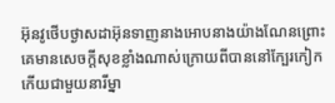អ៊ុនវូថើបថ្ងាសដាអ៊ុនទាញនាងអោបនាងយ៉ាងណែនព្រោះគេមានសេចក្ដីសុខខ្លាំងណាស់ក្រោយពីបាននៅក្បែរកៀកកើយជាមួយនារីម្នា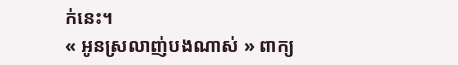ក់នេះ។
« អូនស្រលាញ់បងណាស់ » ពាក្យ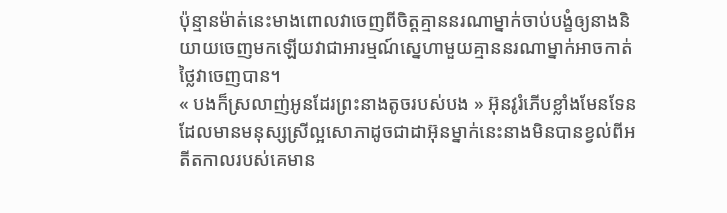ប៉ុន្មានម៉ាត់នេះមាងពោលវាចេញពីចិត្តគ្មាននរណាម្នាក់ចាប់បង្ខំឲ្យនាងនិយាយចេញមកឡើយវាជាអារម្មណ៍ស្នេហាមួយគ្មាននរណាម្នាក់អាចកាត់ថ្លៃវាចេញបាន។
« បងក៏ស្រលាញ់អូនដែរព្រះនាងតូចរបស់បង » អ៊ុនវូរំភើបខ្លាំងមែនទែនដែលមានមនុស្សស្រីល្អសោភាដូចជាដាអ៊ុនម្នាក់នេះនាងមិនបានខ្វល់ពីអតីតកាលរបស់គេមាន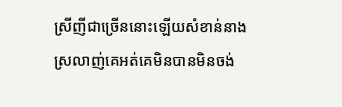ស្រីញីជាច្រើននោះឡើយសំខាន់នាងស្រលាញ់គេអត់គេមិនបានមិនចង់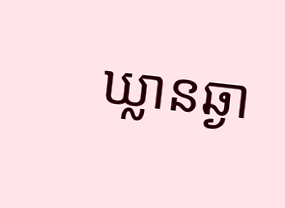ឃ្លានឆ្ងា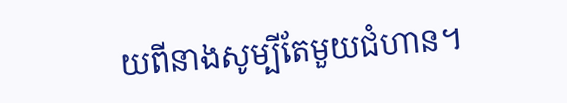យពីនាងសូម្បីតែមួយជំហាន។